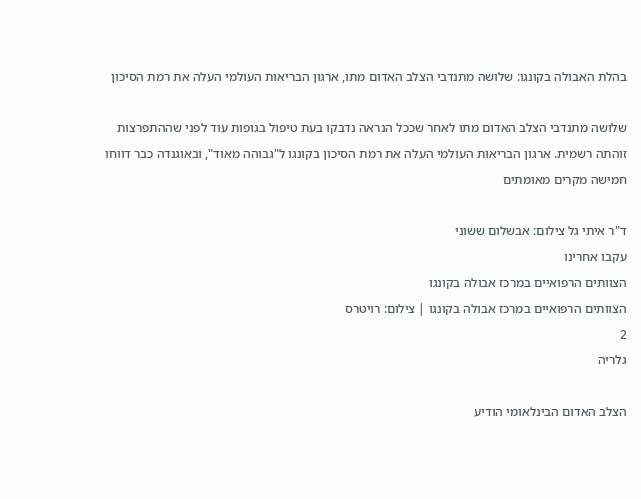בהלת האבולה בקונגו: שלושה מתנדבי הצלב האדום מתו, ארגון הבריאות העולמי העלה את רמת הסיכון

שלושה מתנדבי הצלב האדום מתו לאחר שככל הנראה נדבקו בעת טיפול בגופות עוד לפני שההתפרצות זוהתה רשמית. ארגון הבריאות העולמי העלה את רמת הסיכון בקונגו ל"גבוהה מאוד", ובאוגנדה כבר דווחו חמישה מקרים מאומתים

ד"ר איתי גל צילום: אבשלום ששוני
עקבו אחרינו
הצוותים הרפואיים במרכז אבולה בקונגו
הצוותים הרפואיים במרכז אבולה בקונגו | צילום: רויטרס
2
גלריה

הצלב האדום הבינלאומי הודיע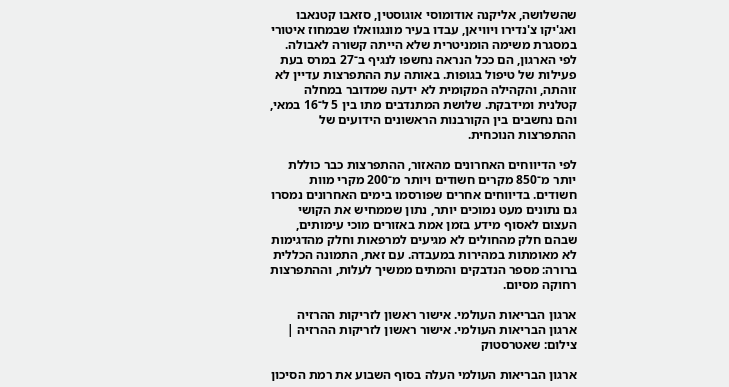שהשלושה, אליקנה אודומוסי אוגוסטין, סזאבו קטנאבו ואג'יקו צ'נדירו ויוויאן, עבדו בעיר מונגוואלו שבמחוז איטורי במסגרת משימה הומניטרית שלא הייתה קשורה לאבולה. לפי הארגון, הם ככל הנראה נחשפו לנגיף ב־27 במרס בעת פעילות של טיפול בגופות. באותה עת ההתפרצות עדיין לא זוהתה, והקהילה המקומית לא ידעה שמדובר במחלה קטלנית ומידבקת. שלושת המתנדבים מתו בין 5 ל־16 במאי, והם נחשבים בין הקורבנות הראשונים הידועים של ההתפרצות הנוכחית.

לפי הדיווחים האחרונים מהאזור, ההתפרצות כבר כוללת יותר מ־850 מקרים חשודים ויותר מ־200 מקרי מוות חשודים. בדיווחים אחרים שפורסמו בימים האחרונים נמסרו גם נתונים מעט נמוכים יותר, נתון שממחיש את הקושי העצום לאסוף מידע בזמן אמת באזורים מוכי עימותים, שבהם חלק מהחולים לא מגיעים למרפאות וחלק מהדגימות לא מאומתות במהירות במעבדה. עם זאת, התמונה הכללית ברורה: מספר הנדבקים והמתים ממשיך לעלות, וההתפרצות רחוקה מסיום.

ארגון הבריאות העולמי. אישור ראשון לזריקות ההרזיה
ארגון הבריאות העולמי. אישור ראשון לזריקות ההרזיה | צילום: שאטרסטוק

ארגון הבריאות העולמי העלה בסוף השבוע את רמת הסיכון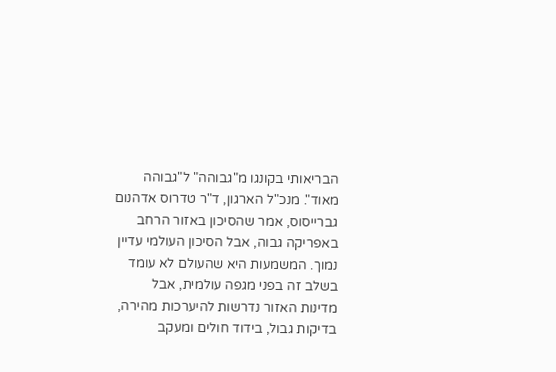הבריאותי בקונגו מ"גבוהה" ל"גבוהה מאוד". מנכ"ל הארגון, ד"ר טדרוס אדהנום גברייסוס, אמר שהסיכון באזור הרחב באפריקה גבוה, אבל הסיכון העולמי עדיין נמוך. המשמעות היא שהעולם לא עומד בשלב זה בפני מגפה עולמית, אבל מדינות האזור נדרשות להיערכות מהירה, בדיקות גבול, בידוד חולים ומעקב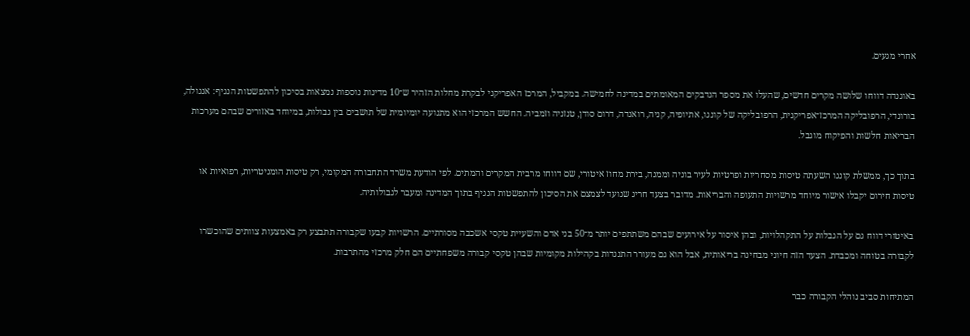אחרי מגעים.

באוגנדה דווחו שלושה מקרים חדשים, שהעלו את מספר הנדבקים המאומתים במדינה לחמישה. במקביל, המרכז האפריקני לבקרת מחלות הזהיר ש־10 מדינות נוספות נמצאות בסיכון להתפשטות הנגיף: אנגולה, בורונדי, הרפובליקה המרכז־אפריקנית, הרפובליקה של קונגו, אתיופיה, קניה, רואנדה, דרום סודן, טנזניה וזמביה. החשש המרכזי הוא מתנועה יומיומית של תושבים בין גבולות, במיוחד באזורים שבהם מערכות הבריאות חלשות והפיקוח מוגבל.

בתוך כך, ממשלת קונגו השעתה טיסות מסחריות ופרטיות לעיר בוניה וממנה, בירת מחוז איטורי, שם דווחו מרבית המקרים והמתים. לפי הודעת משרד התחבורה המקומי, רק טיסות הומניטריות, רפואיות או טיסות חירום יקבלו אישור מיוחד מרשויות התעופה והבריאות. מדובר בצעד חריג שנועד לצמצם את הסיכון להתפשטות הנגיף בתוך המדינה ומעבר לגבולותיה.

באיטורי דווח גם על הגבלות על התקהלויות, ובהן איסור על אירועים שבהם משתתפים יותר מ־50 בני אדם והשעיית טקסי אשכבה מסורתיים. הרשויות קבעו שקבורה תתבצע רק באמצעות צוותים שהוכשרו לקבורה בטוחה ומכבדת. הצעד הזה חיוני מבחינה בריאותית, אבל הוא גם מעורר התנגדות בקהילות מקומיות שבהן טקסי קבורה משפחתיים הם חלק מרכזי מהתרבות.

המתיחות סביב נוהלי הקבורה כבר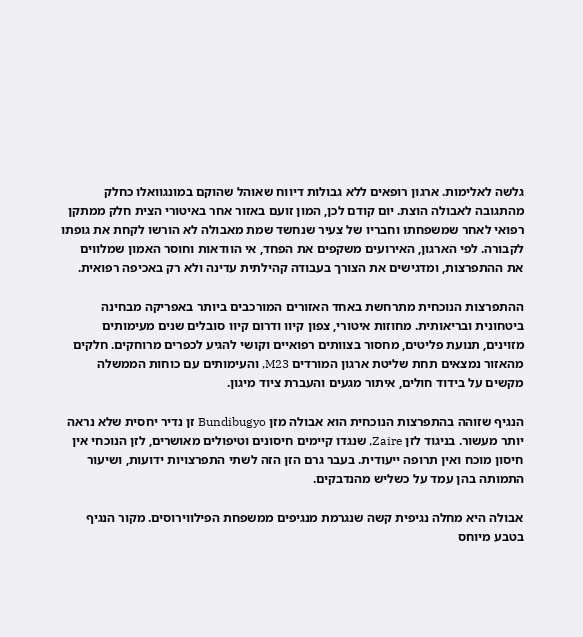גלשה לאלימות. ארגון רופאים ללא גבולות דיווח שאוהל שהוקם במונגוואלו כחלק מהתגובה לאבולה הוצת. יום קודם לכן, המון זועם באזור אחר באיטורי הצית חלק ממתקן רפואי לאחר שמשפחתו וחבריו של צעיר שנחשד שמת מאבולה לא הורשו לקחת את גופתו לקבורה. לפי הארגון, האירועים משקפים את הפחד, אי הוודאות וחוסר האמון שמלווים את ההתפרצות, ומדגישים את הצורך בעבודה קהילתית עדינה ולא רק באכיפה רפואית.

ההתפרצות הנוכחית מתרחשת באחד האזורים המורכבים ביותר באפריקה מבחינה ביטחונית ובריאותית. מחוזות איטורי, צפון קיוו ודרום קיוו סובלים שנים מעימותים מזוינים, תנועת פליטים, מחסור בצוותים רפואיים וקושי להגיע לכפרים מרוחקים. חלקים מהאזור נמצאים תחת שליטת ארגון המורדים M23, והעימותים עם כוחות הממשלה מקשים על בידוד חולים, איתור מגעים והעברת ציוד מיגון.

הנגיף שזוהה בהתפרצות הנוכחית הוא אבולה מזן Bundibugyo זן נדיר יחסית שלא נראה יותר מעשור. בניגוד לזן Zaire, שנגדו קיימים חיסונים וטיפולים מאושרים, לזן הנוכחי אין חיסון מוכח ואין תרופה ייעודית. בעבר גרם הזן הזה לשתי התפרצויות ידועות, ושיעור התמותה בהן עמד על כשליש מהנדבקים.

אבולה היא מחלה נגיפית קשה שנגרמת מנגיפים ממשפחת הפילווירוסים. מקור הנגיף בטבע מיוחס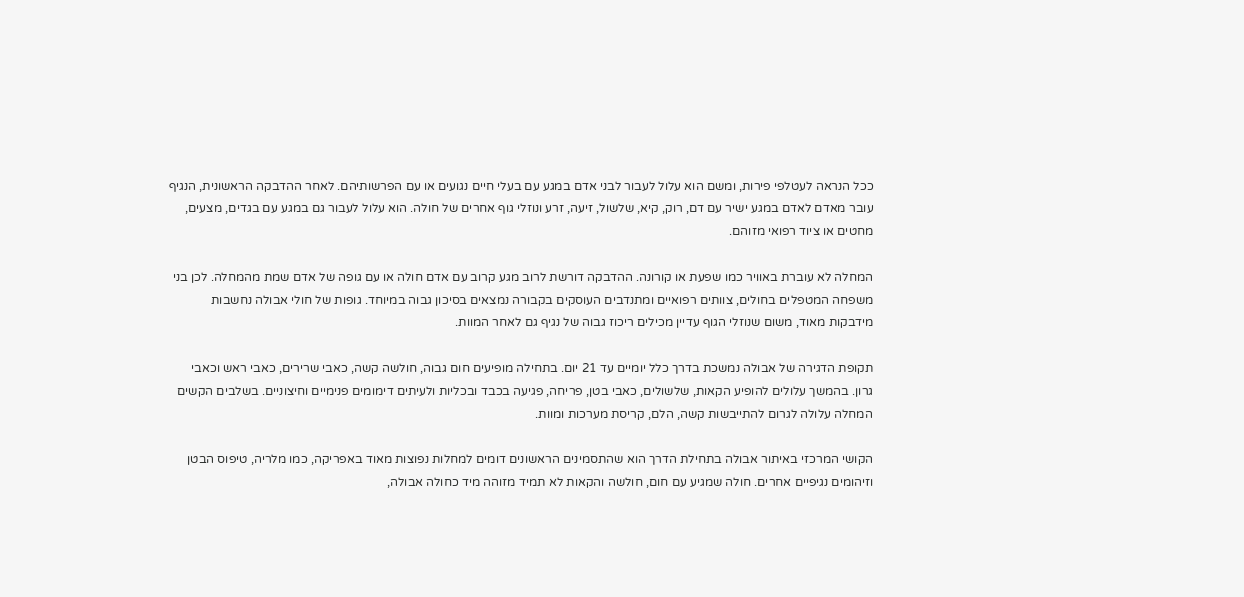ככל הנראה לעטלפי פירות, ומשם הוא עלול לעבור לבני אדם במגע עם בעלי חיים נגועים או עם הפרשותיהם. לאחר ההדבקה הראשונית, הנגיף עובר מאדם לאדם במגע ישיר עם דם, רוק, קיא, שלשול, זיעה, זרע ונוזלי גוף אחרים של חולה. הוא עלול לעבור גם במגע עם בגדים, מצעים, מחטים או ציוד רפואי מזוהם.

המחלה לא עוברת באוויר כמו שפעת או קורונה. ההדבקה דורשת לרוב מגע קרוב עם אדם חולה או עם גופה של אדם שמת מהמחלה. לכן בני משפחה המטפלים בחולים, צוותים רפואיים ומתנדבים העוסקים בקבורה נמצאים בסיכון גבוה במיוחד. גופות של חולי אבולה נחשבות מידבקות מאוד, משום שנוזלי הגוף עדיין מכילים ריכוז גבוה של נגיף גם לאחר המוות.

תקופת הדגירה של אבולה נמשכת בדרך כלל יומיים עד 21 יום. בתחילה מופיעים חום גבוה, חולשה קשה, כאבי שרירים, כאבי ראש וכאבי גרון. בהמשך עלולים להופיע הקאות, שלשולים, כאבי בטן, פריחה, פגיעה בכבד ובכליות ולעיתים דימומים פנימיים וחיצוניים. בשלבים הקשים המחלה עלולה לגרום להתייבשות קשה, הלם, קריסת מערכות ומוות.

הקושי המרכזי באיתור אבולה בתחילת הדרך הוא שהתסמינים הראשונים דומים למחלות נפוצות מאוד באפריקה, כמו מלריה, טיפוס הבטן וזיהומים נגיפיים אחרים. חולה שמגיע עם חום, חולשה והקאות לא תמיד מזוהה מיד כחולה אבולה,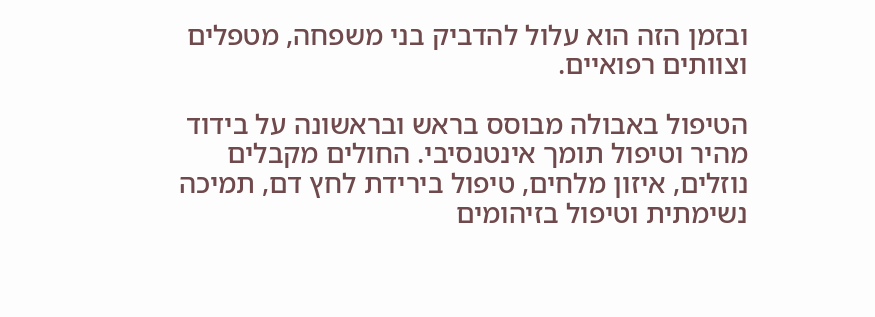ובזמן הזה הוא עלול להדביק בני משפחה, מטפלים וצוותים רפואיים.

הטיפול באבולה מבוסס בראש ובראשונה על בידוד מהיר וטיפול תומך אינטנסיבי. החולים מקבלים נוזלים, איזון מלחים, טיפול בירידת לחץ דם, תמיכה נשימתית וטיפול בזיהומים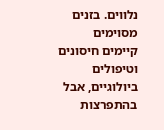נלווים. בזנים מסוימים קיימים חיסונים וטיפולים ביולוגיים, אבל בהתפרצות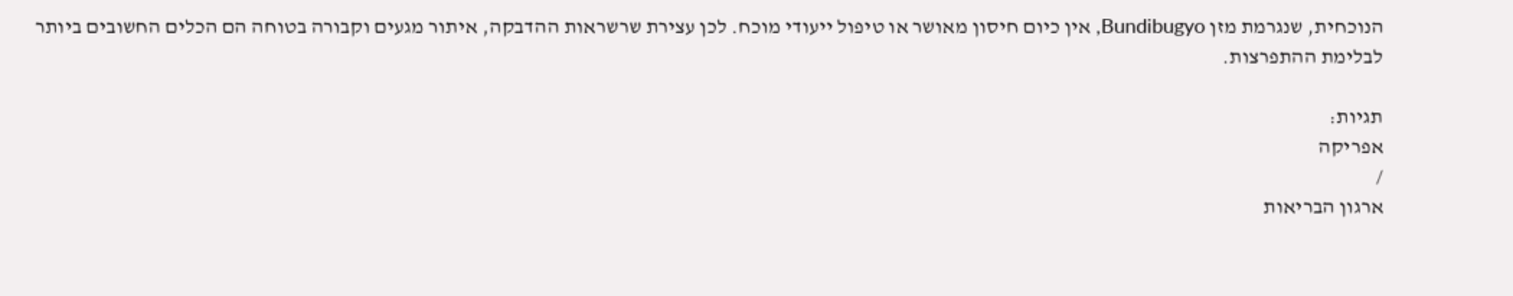הנוכחית, שנגרמת מזן Bundibugyo, אין כיום חיסון מאושר או טיפול ייעודי מוכח. לכן עצירת שרשראות ההדבקה, איתור מגעים וקבורה בטוחה הם הכלים החשובים ביותר לבלימת ההתפרצות.

תגיות:
אפריקה
/
ארגון הבריאות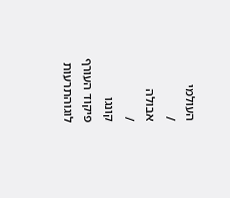העולמי
/
אבולה
/
קונגו
פיקוד העורף לוגוהתרעות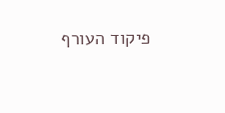פיקוד העורף